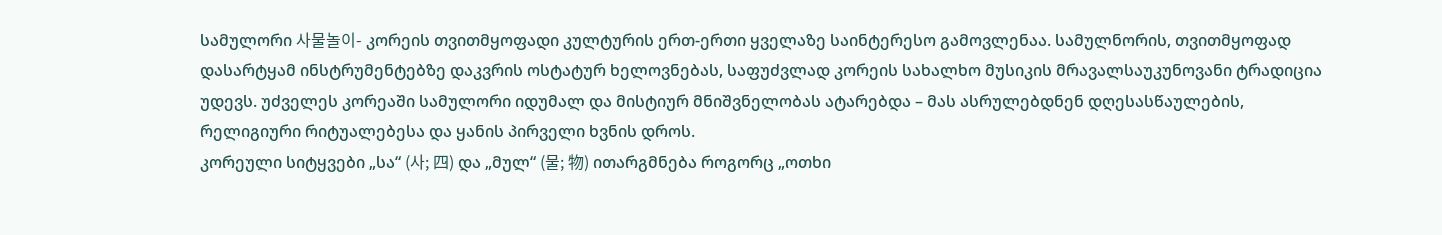სამულორი 사물놀이- კორეის თვითმყოფადი კულტურის ერთ-ერთი ყველაზე საინტერესო გამოვლენაა. სამულნორის, თვითმყოფად დასარტყამ ინსტრუმენტებზე დაკვრის ოსტატურ ხელოვნებას, საფუძვლად კორეის სახალხო მუსიკის მრავალსაუკუნოვანი ტრადიცია უდევს. უძველეს კორეაში სამულორი იდუმალ და მისტიურ მნიშვნელობას ატარებდა – მას ასრულებდნენ დღესასწაულების, რელიგიური რიტუალებესა და ყანის პირველი ხვნის დროს.
კორეული სიტყვები „სა“ (사; 四) და „მულ“ (물; 物) ითარგმნება როგორც „ოთხი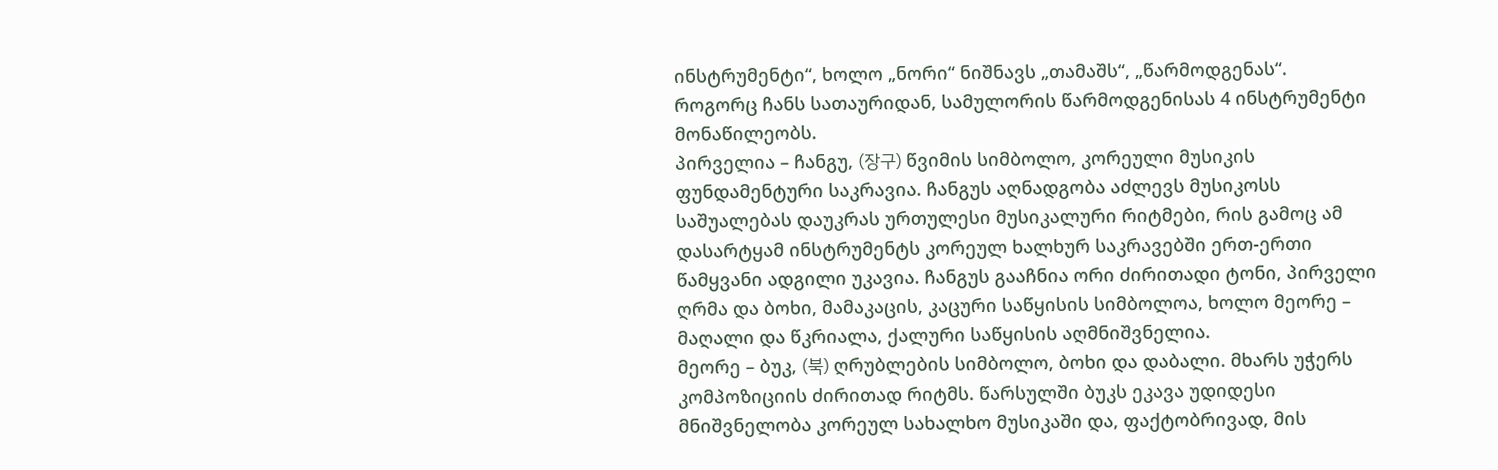ინსტრუმენტი“, ხოლო „ნორი“ ნიშნავს „თამაშს“, „წარმოდგენას“. როგორც ჩანს სათაურიდან, სამულორის წარმოდგენისას 4 ინსტრუმენტი მონაწილეობს.
პირველია – ჩანგუ, (장구) წვიმის სიმბოლო, კორეული მუსიკის ფუნდამენტური საკრავია. ჩანგუს აღნადგობა აძლევს მუსიკოსს საშუალებას დაუკრას ურთულესი მუსიკალური რიტმები, რის გამოც ამ დასარტყამ ინსტრუმენტს კორეულ ხალხურ საკრავებში ერთ-ერთი წამყვანი ადგილი უკავია. ჩანგუს გააჩნია ორი ძირითადი ტონი, პირველი ღრმა და ბოხი, მამაკაცის, კაცური საწყისის სიმბოლოა, ხოლო მეორე – მაღალი და წკრიალა, ქალური საწყისის აღმნიშვნელია.
მეორე – ბუკ, (북) ღრუბლების სიმბოლო, ბოხი და დაბალი. მხარს უჭერს კომპოზიციის ძირითად რიტმს. წარსულში ბუკს ეკავა უდიდესი მნიშვნელობა კორეულ სახალხო მუსიკაში და, ფაქტობრივად, მის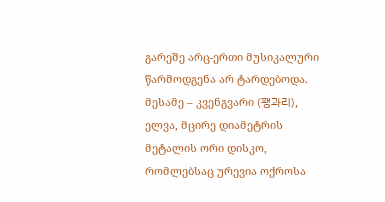გარეშე არც-ერთი მუსიკალური წარმოდგენა არ ტარდებოდა.
მესამე – კვენგვარი (꽹과리), ელვა, მცირე დიამეტრის მეტალის ორი დისკო, რომლებსაც ურევია ოქროსა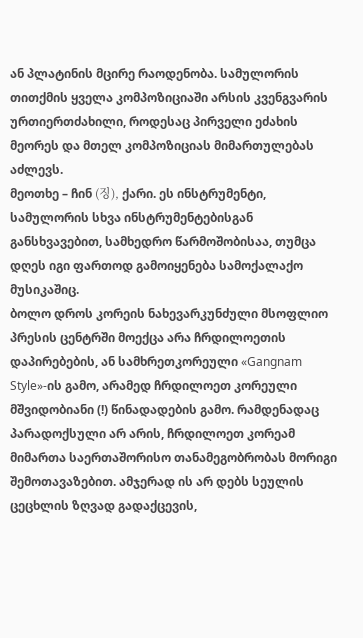ან პლატინის მცირე რაოდენობა. სამულორის თითქმის ყველა კომპოზიციაში არსის კვენგვარის ურთიერთძახილი, როდესაც პირველი ეძახის მეორეს და მთელ კომპოზიციას მიმართულებას აძლევს.
მეოთხე – ჩინ (징), ქარი. ეს ინსტრუმენტი, სამულორის სხვა ინსტრუმენტებისგან განსხვავებით, სამხედრო წარმოშობისაა, თუმცა დღეს იგი ფართოდ გამოიყენება სამოქალაქო მუსიკაშიც.
ბოლო დროს კორეის ნახევარკუნძული მსოფლიო პრესის ცენტრში მოექცა არა ჩრდილოეთის დაპირებების, ან სამხრეთკორეული «Gangnam Style»-ის გამო, არამედ ჩრდილოეთ კორეული მშვიდობიანი (!) წინადადების გამო. რამდენადაც პარადოქსული არ არის, ჩრდილოეთ კორეამ მიმართა საერთაშორისო თანამეგობრობას მორიგი შემოთავაზებით. ამჯერად ის არ დებს სეულის ცეცხლის ზღვად გადაქცევის,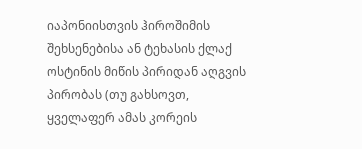იაპონიისთვის ჰიროშიმის შეხსენებისა ან ტეხასის ქლაქ ოსტინის მიწის პირიდან აღგვის პირობას (თუ გახსოვთ, ყველაფერ ამას კორეის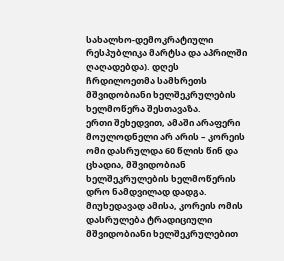სახალხო-დემოკრატიული რესპუბლიკა მარტსა და აპრილში ღაღადებდა). დღეს ჩრდილოეთმა სამხრეთს მშვიდობიანი ხელშეკრულების ხელმოწერა შესთავაზა.
ერთი შეხედვით, ამაში არაფერი მოულოდნელი არ არის – კორეის ომი დასრულდა 60 წლის წინ და ცხადია, მშვიდობიან ხელშეკრულების ხელმოწერის დრო ნამდვილად დადგა. მიუხედავად ამისა, კორეის ომის დასრულება ტრადიციული მშვიდობიანი ხელშეკრულებით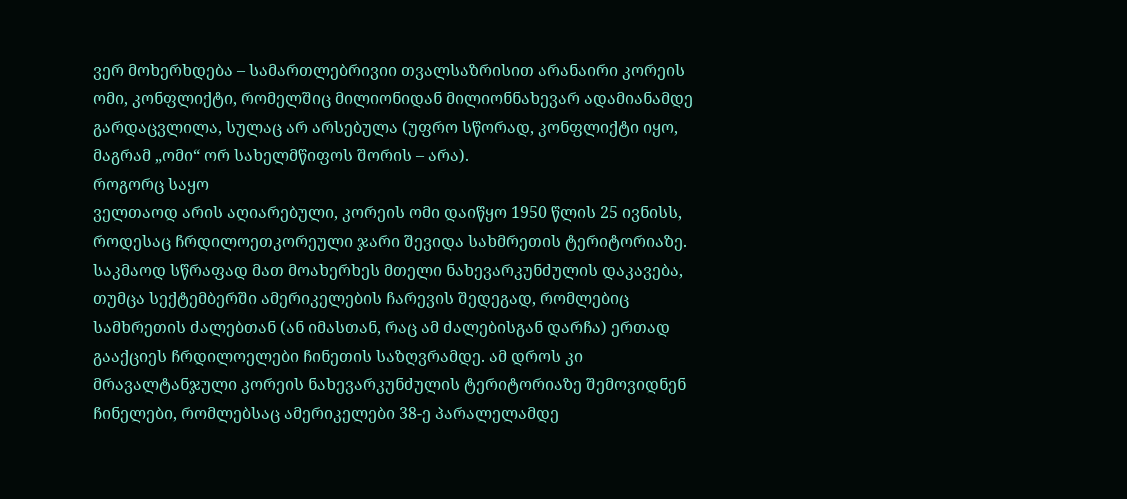ვერ მოხერხდება – სამართლებრივიი თვალსაზრისით არანაირი კორეის ომი, კონფლიქტი, რომელშიც მილიონიდან მილიონნახევარ ადამიანამდე გარდაცვლილა, სულაც არ არსებულა (უფრო სწორად, კონფლიქტი იყო, მაგრამ „ომი“ ორ სახელმწიფოს შორის – არა).
როგორც საყო
ველთაოდ არის აღიარებული, კორეის ომი დაიწყო 1950 წლის 25 ივნისს, როდესაც ჩრდილოეთკორეული ჯარი შევიდა სახმრეთის ტერიტორიაზე. საკმაოდ სწრაფად მათ მოახერხეს მთელი ნახევარკუნძულის დაკავება, თუმცა სექტემბერში ამერიკელების ჩარევის შედეგად, რომლებიც სამხრეთის ძალებთან (ან იმასთან, რაც ამ ძალებისგან დარჩა) ერთად გააქციეს ჩრდილოელები ჩინეთის საზღვრამდე. ამ დროს კი მრავალტანჯული კორეის ნახევარკუნძულის ტერიტორიაზე შემოვიდნენ ჩინელები, რომლებსაც ამერიკელები 38-ე პარალელამდე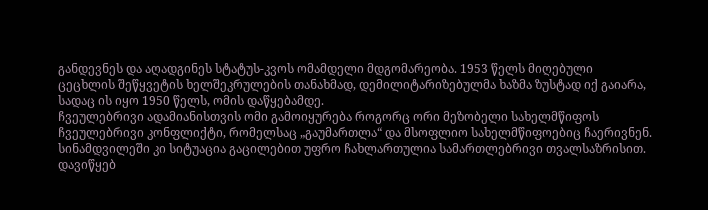განდევნეს და აღადგინეს სტატუს-კვოს ომამდელი მდგომარეობა. 1953 წელს მიღებული ცეცხლის შეწყვეტის ხელშეკრულების თანახმად, დემილიტარიზებულმა ხაზმა ზუსტად იქ გაიარა, სადაც ის იყო 1950 წელს, ომის დაწყებამდე.
ჩვეულებრივი ადამიანისთვის ომი გამოიყურება როგორც ორი მეზობელი სახელმწიფოს ჩვეულებრივი კონფლიქტი, რომელსაც „გაუმართლა“ და მსოფლიო სახელმწიფოებიც ჩაერივნენ. სინამდვილეში კი სიტუაცია გაცილებით უფრო ჩახლართულია სამართლებრივი თვალსაზრისით.
დავიწყებ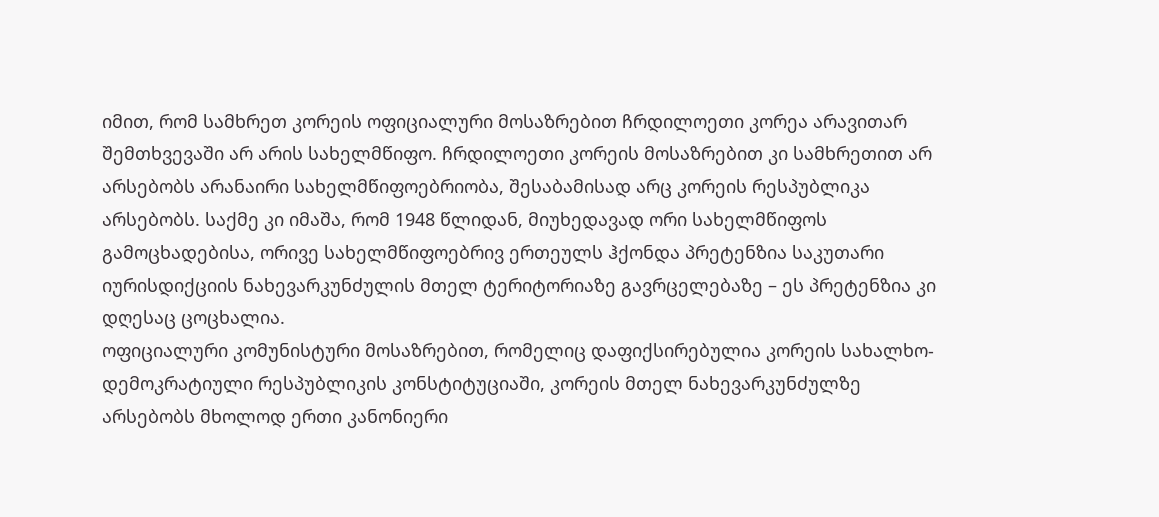იმით, რომ სამხრეთ კორეის ოფიციალური მოსაზრებით ჩრდილოეთი კორეა არავითარ შემთხვევაში არ არის სახელმწიფო. ჩრდილოეთი კორეის მოსაზრებით კი სამხრეთით არ არსებობს არანაირი სახელმწიფოებრიობა, შესაბამისად არც კორეის რესპუბლიკა არსებობს. საქმე კი იმაშა, რომ 1948 წლიდან, მიუხედავად ორი სახელმწიფოს გამოცხადებისა, ორივე სახელმწიფოებრივ ერთეულს ჰქონდა პრეტენზია საკუთარი იურისდიქციის ნახევარკუნძულის მთელ ტერიტორიაზე გავრცელებაზე – ეს პრეტენზია კი დღესაც ცოცხალია.
ოფიციალური კომუნისტური მოსაზრებით, რომელიც დაფიქსირებულია კორეის სახალხო-დემოკრატიული რესპუბლიკის კონსტიტუციაში, კორეის მთელ ნახევარკუნძულზე არსებობს მხოლოდ ერთი კანონიერი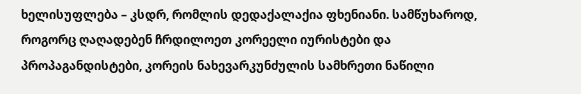ხელისუფლება – კსდრ, რომლის დედაქალაქია ფხენიანი. სამწუხაროდ, როგორც ღაღადებენ ჩრდილოეთ კორეელი იურისტები და პროპაგანდისტები, კორეის ნახევარკუნძულის სამხრეთი ნაწილი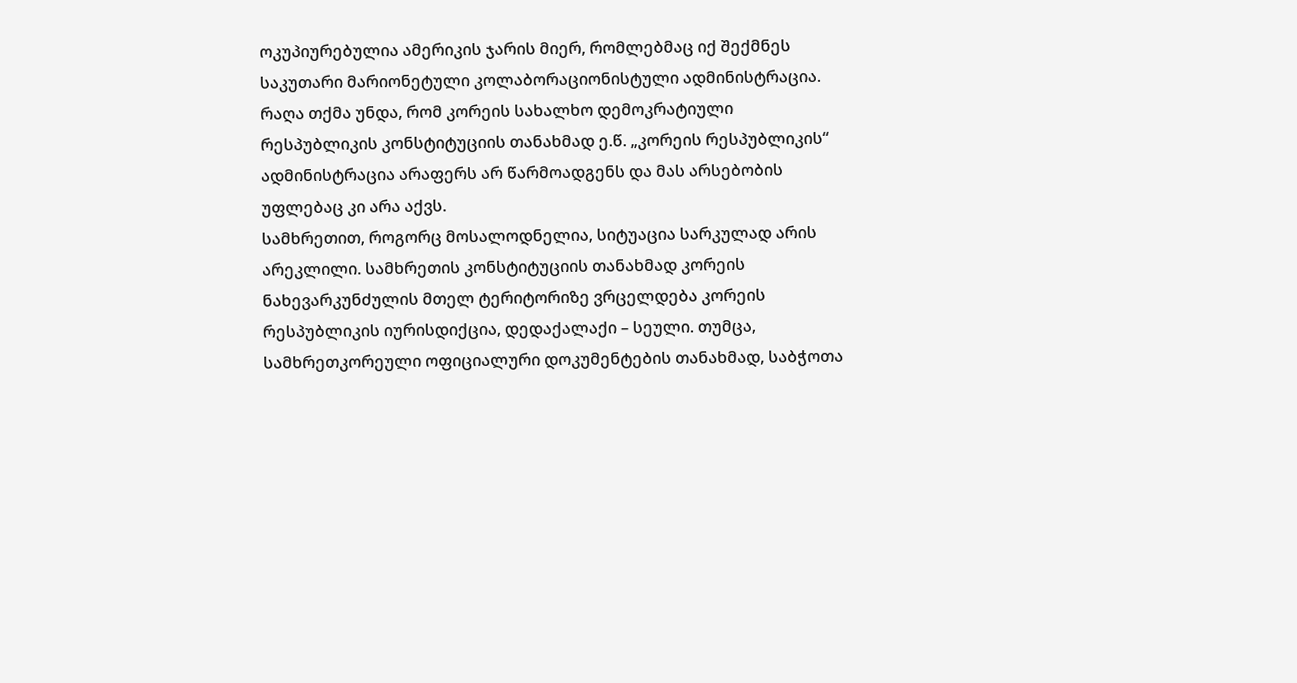ოკუპიურებულია ამერიკის ჯარის მიერ, რომლებმაც იქ შექმნეს საკუთარი მარიონეტული კოლაბორაციონისტული ადმინისტრაცია. რაღა თქმა უნდა, რომ კორეის სახალხო დემოკრატიული რესპუბლიკის კონსტიტუციის თანახმად ე.წ. „კორეის რესპუბლიკის“ ადმინისტრაცია არაფერს არ წარმოადგენს და მას არსებობის უფლებაც კი არა აქვს.
სამხრეთით, როგორც მოსალოდნელია, სიტუაცია სარკულად არის არეკლილი. სამხრეთის კონსტიტუციის თანახმად კორეის ნახევარკუნძულის მთელ ტერიტორიზე ვრცელდება კორეის რესპუბლიკის იურისდიქცია, დედაქალაქი – სეული. თუმცა, სამხრეთკორეული ოფიციალური დოკუმენტების თანახმად, საბჭოთა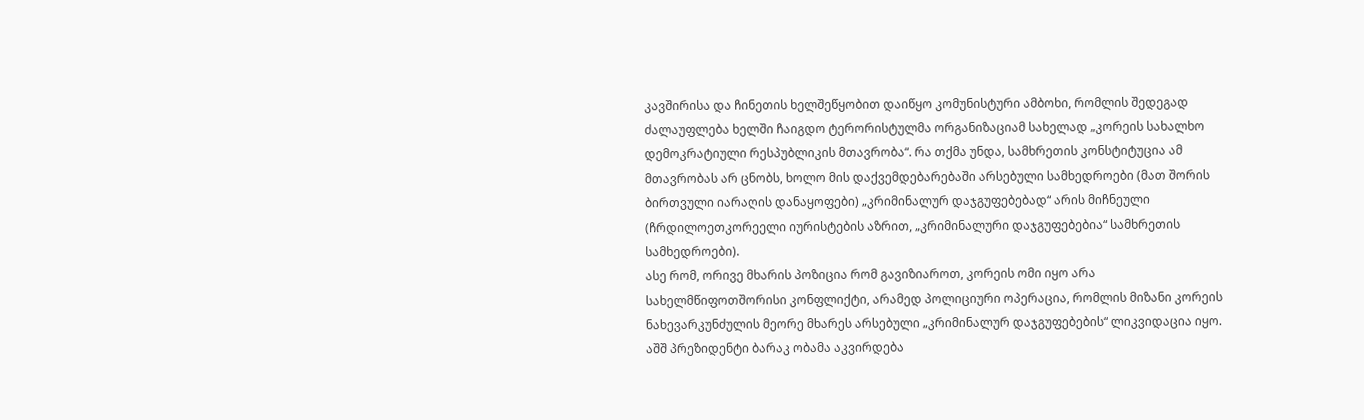კავშირისა და ჩინეთის ხელშეწყობით დაიწყო კომუნისტური ამბოხი, რომლის შედეგად ძალაუფლება ხელში ჩაიგდო ტერორისტულმა ორგანიზაციამ სახელად „კორეის სახალხო დემოკრატიული რესპუბლიკის მთავრობა“. რა თქმა უნდა, სამხრეთის კონსტიტუცია ამ მთავრობას არ ცნობს, ხოლო მის დაქვემდებარებაში არსებული სამხედროები (მათ შორის ბირთვული იარაღის დანაყოფები) „კრიმინალურ დაჯგუფებებად“ არის მიჩნეული (ჩრდილოეთკორეელი იურისტების აზრით, „კრიმინალური დაჯგუფებებია“ სამხრეთის სამხედროები).
ასე რომ, ორივე მხარის პოზიცია რომ გავიზიაროთ, კორეის ომი იყო არა სახელმწიფოთშორისი კონფლიქტი, არამედ პოლიციური ოპერაცია, რომლის მიზანი კორეის ნახევარკუნძულის მეორე მხარეს არსებული „კრიმინალურ დაჯგუფებების“ ლიკვიდაცია იყო.
აშშ პრეზიდენტი ბარაკ ობამა აკვირდება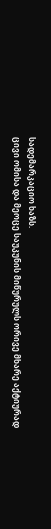სადემარკაციო ხაზს.
ცივი ომისა და მეოცე საუკუნის მიწურულს ორივე მხარე აქტიურად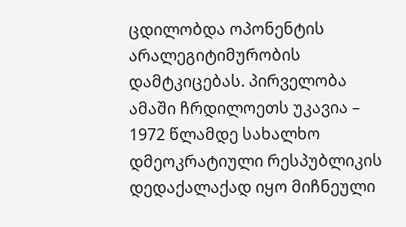ცდილობდა ოპონენტის არალეგიტიმურობის დამტკიცებას. პირველობა ამაში ჩრდილოეთს უკავია – 1972 წლამდე სახალხო დმეოკრატიული რესპუბლიკის დედაქალაქად იყო მიჩნეული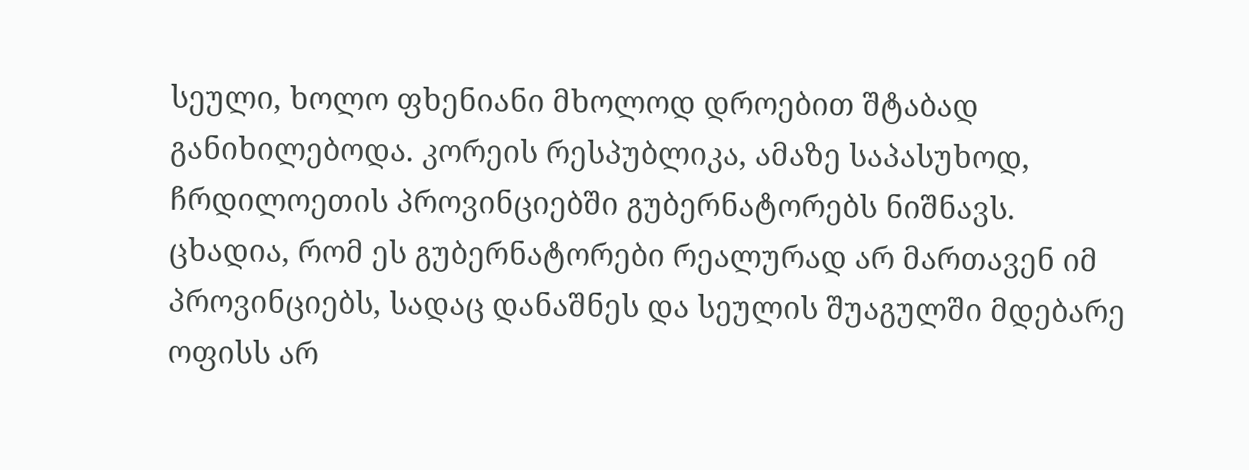სეული, ხოლო ფხენიანი მხოლოდ დროებით შტაბად განიხილებოდა. კორეის რესპუბლიკა, ამაზე საპასუხოდ, ჩრდილოეთის პროვინციებში გუბერნატორებს ნიშნავს. ცხადია, რომ ეს გუბერნატორები რეალურად არ მართავენ იმ პროვინციებს, სადაც დანაშნეს და სეულის შუაგულში მდებარე ოფისს არ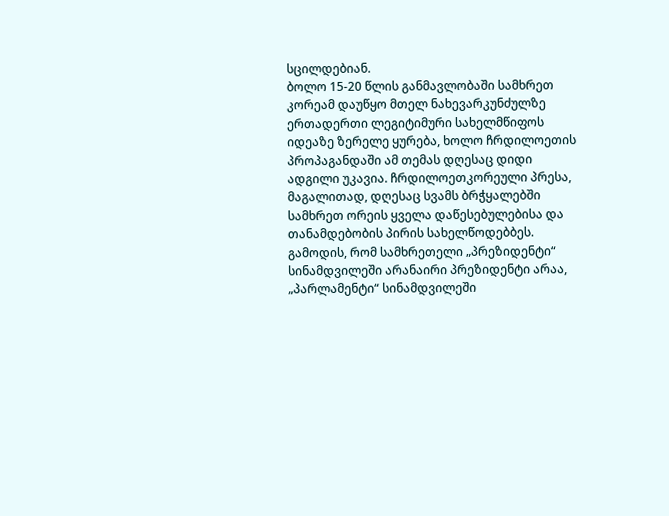სცილდებიან.
ბოლო 15-20 წლის განმავლობაში სამხრეთ კორეამ დაუწყო მთელ ნახევარკუნძულზე ერთადერთი ლეგიტიმური სახელმწიფოს იდეაზე ზერელე ყურება, ხოლო ჩრდილოეთის პროპაგანდაში ამ თემას დღესაც დიდი ადგილი უკავია. ჩრდილოეთკორეული პრესა, მაგალითად, დღესაც სვამს ბრჭყალებში სამხრეთ ორეის ყველა დაწესებულებისა და თანამდებობის პირის სახელწოდებბეს. გამოდის, რომ სამხრეთელი „პრეზიდენტი“ სინამდვილეში არანაირი პრეზიდენტი არაა, „პარლამენტი“ სინამდვილეში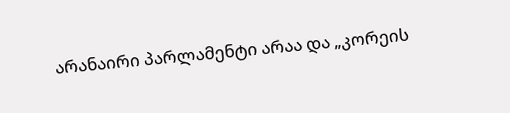არანაირი პარლამენტი არაა და „კორეის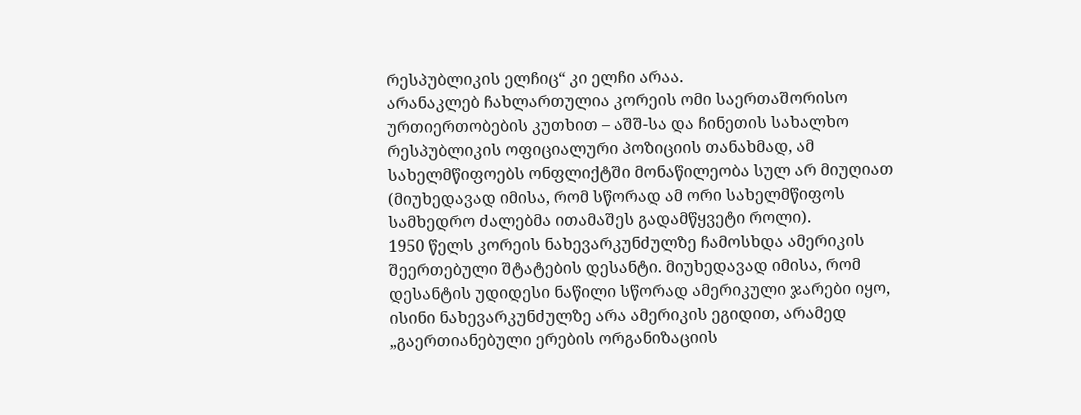რესპუბლიკის ელჩიც“ კი ელჩი არაა.
არანაკლებ ჩახლართულია კორეის ომი საერთაშორისო ურთიერთობების კუთხით – აშშ-სა და ჩინეთის სახალხო რესპუბლიკის ოფიციალური პოზიციის თანახმად, ამ სახელმწიფოებს ონფლიქტში მონაწილეობა სულ არ მიუღიათ (მიუხედავად იმისა, რომ სწორად ამ ორი სახელმწიფოს სამხედრო ძალებმა ითამაშეს გადამწყვეტი როლი).
1950 წელს კორეის ნახევარკუნძულზე ჩამოსხდა ამერიკის შეერთებული შტატების დესანტი. მიუხედავად იმისა, რომ დესანტის უდიდესი ნაწილი სწორად ამერიკული ჯარები იყო, ისინი ნახევარკუნძულზე არა ამერიკის ეგიდით, არამედ „გაერთიანებული ერების ორგანიზაციის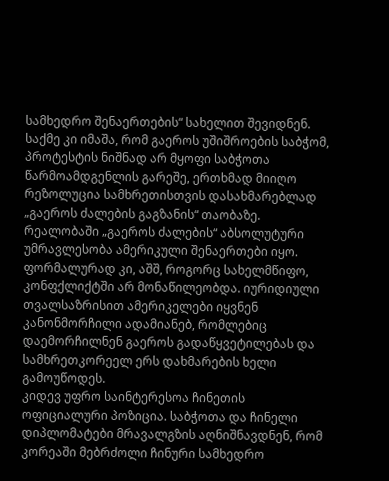სამხედრო შენაერთების“ სახელით შევიდნენ. საქმე კი იმაშა, რომ გაეროს უშიშროების საბჭომ, პროტესტის ნიშნად არ მყოფი საბჭოთა წარმოამდგენლის გარეშე, ერთხმად მიიღო რეზოლუცია სამხრეთისთვის დასახმარებლად „გაეროს ძალების გაგზანის“ თაობაზე. რეალობაში „გაეროს ძალების“ აბსოლუტური უმრავლესობა ამერიკული შენაერთები იყო. ფორმალურად კი, აშშ, როგორც სახელმწიფო, კონფქლიქტში არ მონაწილეობდა. იურიდიული თვალსაზრისით ამერიკელები იყვნენ კანონმორჩილი ადამიანებ, რომლებიც დაემორჩილნენ გაეროს გადაწყვეტილებას და სამხრეთკორეელ ერს დახმარების ხელი გამოუწოდეს.
კიდევ უფრო საინტერესოა ჩინეთის ოფიციალური პოზიცია. საბჭოთა და ჩინელი დიპლომატები მრავალგზის აღნიშნავდნენ, რომ კორეაში მებრძოლი ჩინური სამხედრო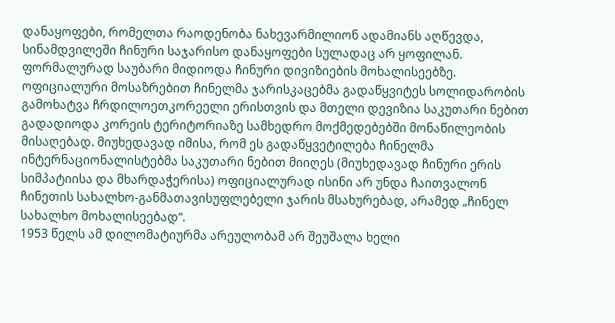დანაყოფები, რომელთა რაოდენობა ნახევარმილიონ ადამიანს აღწევდა, სინამდვილეში ჩინური საჯარისო დანაყოფები სულადაც არ ყოფილან. ფორმალურად საუბარი მიდიოდა ჩინური დივიზიების მოხალისეებზე. ოფიციალური მოსაზრებით ჩინელმა ჯარისკაცებმა გადაწყვიტეს სოლიდარობის გამოხატვა ჩრდილოეთკორეელი ერისთვის და მთელი დევიზია საკუთარი ნებით გადადიოდა კორეის ტერიტორიაზე სამხედრო მოქმედებებში მონაწილეობის მისაღებად. მიუხედავად იმისა, რომ ეს გადაწყვეტილება ჩინელმა ინტერნაციონალისტებმა საკუთარი ნებით მიიღეს (მიუხედავად ჩინური ერის სიმპატიისა და მხარდაჭერისა) ოფიციალურად ისინი არ უნდა ჩაითვალონ ჩინეთის სახალხო-განმათავისუფლებელი ჯარის მსახურებად, არამედ „ჩინელ სახალხო მოხალისეებად“.
1953 წელს ამ დილომატიურმა არეულობამ არ შეუშალა ხელი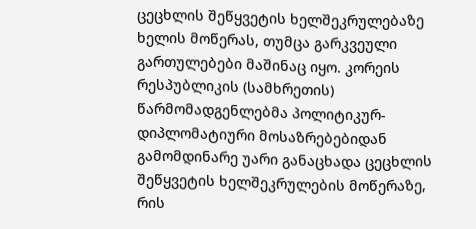ცეცხლის შეწყვეტის ხელშეკრულებაზე ხელის მოწერას, თუმცა გარკვეული გართულებები მაშინაც იყო. კორეის რესპუბლიკის (სამხრეთის) წარმომადგენლებმა პოლიტიკურ-დიპლომატიური მოსაზრებებიდან გამომდინარე უარი განაცხადა ცეცხლის შეწყვეტის ხელშეკრულების მოწერაზე, რის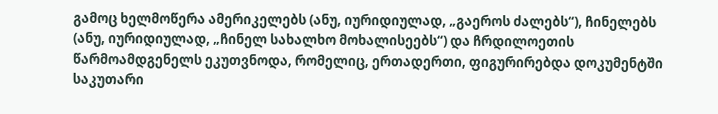გამოც ხელმოწერა ამერიკელებს (ანუ, იურიდიულად, „გაეროს ძალებს“), ჩინელებს (ანუ, იურიდიულად, „ჩინელ სახალხო მოხალისეებს“) და ჩრდილოეთის წარმოამდგენელს ეკუთვნოდა, რომელიც, ერთადერთი, ფიგურირებდა დოკუმენტში საკუთარი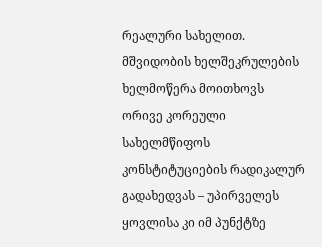რეალური სახელით.
მშვიდობის ხელშეკრულების ხელმოწერა მოითხოვს ორივე კორეული სახელმწიფოს კონსტიტუციების რადიკალურ გადახედვას – უპირველეს ყოვლისა კი იმ პუნქტზე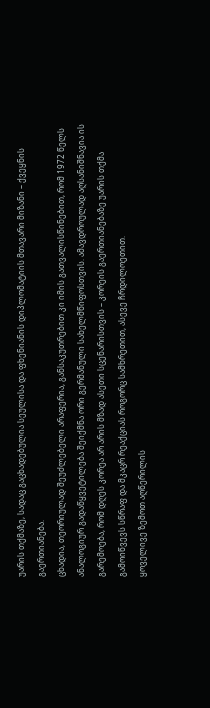უარის თქმაზე, სადაც გაცხადებულია სეულისა და ფხენიანის დიპლომატიის მთავარი მიზანი – ქვეყნის გაერთიანება.
ცხადია, თეორიულად შეუძლებელი არაფერია, განსაკუთრებით კი იმის გათვალისწინებით, რომ 1972 წელს ანალოგიურ გადაწყვეტილება შეიქმნა ორი გერმანული სახელმწიფოსთვის. ამავდროულად აღსანიშნავია ის გარემოება, რომ დღეს კორეა არ არის მზად ასეთი სცენარისთვის – კორეის გაერთიანებაზე უარის თქმა გამოიწვევს სწრაფ და მკაცრ რეაქციას როგორც სამხრეთით, ასევე ჩრდილოეთით.
ყოველივე ზემოთ აღწერილის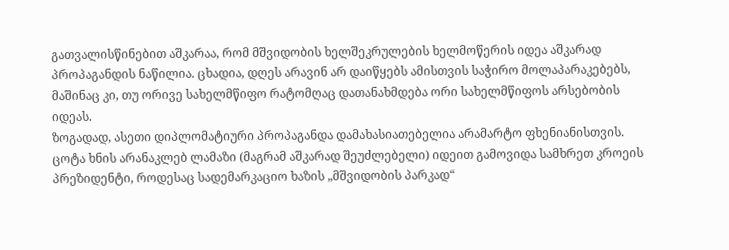გათვალისწინებით აშკარაა, რომ მშვიდობის ხელშეკრულების ხელმოწერის იდეა აშკარად პროპაგანდის ნაწილია. ცხადია, დღეს არავინ არ დაიწყებს ამისთვის საჭირო მოლაპარაკებებს, მაშინაც კი, თუ ორივე სახელმწიფო რატომღაც დათანახმდება ორი სახელმწიფოს არსებობის იდეას.
ზოგადად, ასეთი დიპლომატიური პროპაგანდა დამახასიათებელია არამარტო ფხენიანისთვის. ცოტა ხნის არანაკლებ ლამაზი (მაგრამ აშკარად შეუძლებელი) იდეით გამოვიდა სამხრეთ კროეის პრეზიდენტი, როდესაც სადემარკაციო ხაზის „მშვიდობის პარკად“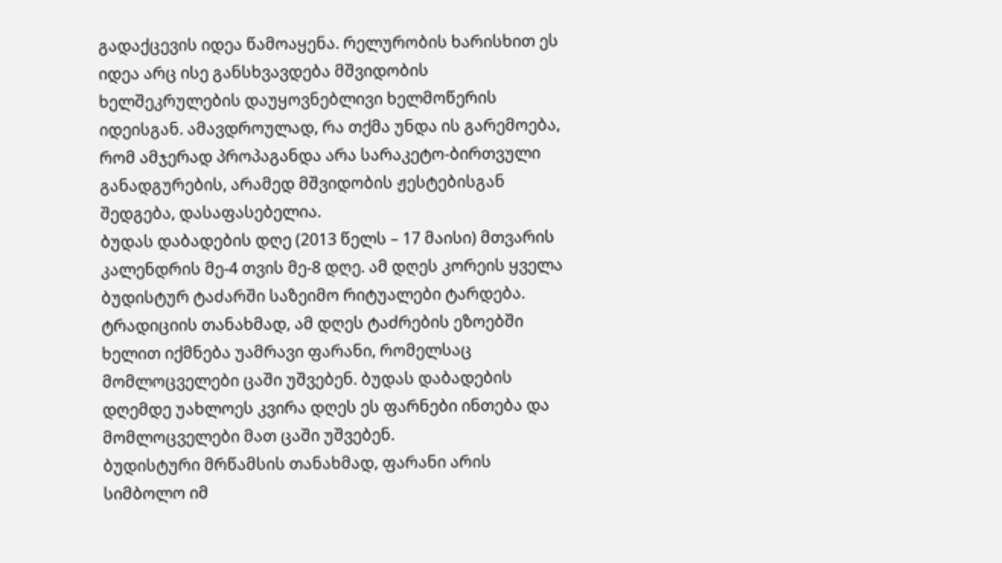გადაქცევის იდეა წამოაყენა. რელურობის ხარისხით ეს იდეა არც ისე განსხვავდება მშვიდობის ხელშეკრულების დაუყოვნებლივი ხელმოწერის იდეისგან. ამავდროულად, რა თქმა უნდა ის გარემოება, რომ ამჯერად პროპაგანდა არა სარაკეტო-ბირთვული განადგურების, არამედ მშვიდობის ჟესტებისგან შედგება, დასაფასებელია.
ბუდას დაბადების დღე (2013 წელს – 17 მაისი) მთვარის კალენდრის მე-4 თვის მე-8 დღე. ამ დღეს კორეის ყველა ბუდისტურ ტაძარში საზეიმო რიტუალები ტარდება. ტრადიციის თანახმად, ამ დღეს ტაძრების ეზოებში ხელით იქმნება უამრავი ფარანი, რომელსაც მომლოცველები ცაში უშვებენ. ბუდას დაბადების დღემდე უახლოეს კვირა დღეს ეს ფარნები ინთება და მომლოცველები მათ ცაში უშვებენ.
ბუდისტური მრწამსის თანახმად, ფარანი არის სიმბოლო იმ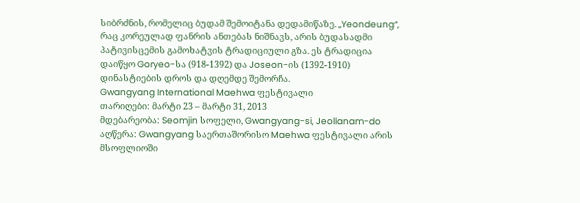სიბრძნის, რომელიც ბუდამ შემოიტანა დედამიწაზე. „Yeondeung“, რაც კორეულად ფანრის ანთებას ნიშნავს, არის ბუდასადმი პატივისცემის გამოხატვის ტრადიციული გზა. ეს ტრადიცია დაიწყო Goryeo-სა (918-1392) და Joseon-ის (1392-1910) დინასტიების დროს და დღემდე შემორჩა.
Gwangyang International Maehwa ფესტივალი
თარიღები: მარტი 23 – მარტი 31, 2013
მდებარეობა: Seomjin სოფელი, Gwangyang-si, Jeollanam-do
აღწერა: Gwangyang საერთაშორისო Maehwa ფესტივალი არის მსოფლიოში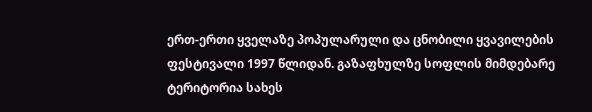ერთ-ერთი ყველაზე პოპულარული და ცნობილი ყვავილების ფესტივალი 1997 წლიდან. გაზაფხულზე სოფლის მიმდებარე ტერიტორია სახეს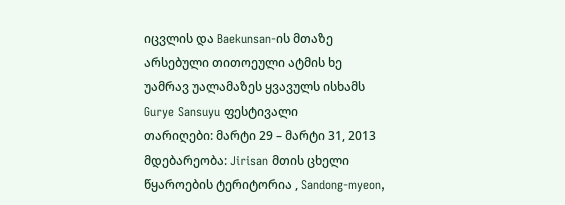იცვლის და Baekunsan-ის მთაზე არსებული თითოეული ატმის ხე უამრავ უალამაზეს ყვავულს ისხამს
Gurye Sansuyu ფესტივალი
თარიღები: მარტი 29 – მარტი 31, 2013
მდებარეობა: Jirisan მთის ცხელი წყაროების ტერიტორია , Sandong-myeon,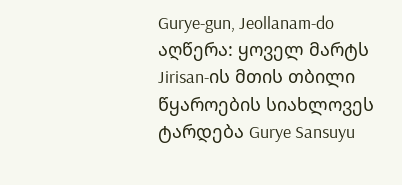Gurye-gun, Jeollanam-do
აღწერა: ყოველ მარტს Jirisan-ის მთის თბილი წყაროების სიახლოვეს ტარდება Gurye Sansuyu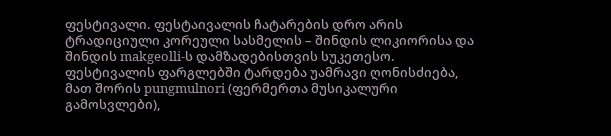ფესტივალი. ფესტაივალის ჩატარების დრო არის ტრადიციული კორეული სასმელის – შინდის ლიკიორისა და შინდის makgeolli-ს დამზადებისთვის სუკეთესო. ფესტივალის ფარგლებში ტარდება უამრავი ღონისძიება, მათ შორის pungmulnori (ფერმერთა მუსიკალური გამოსვლები),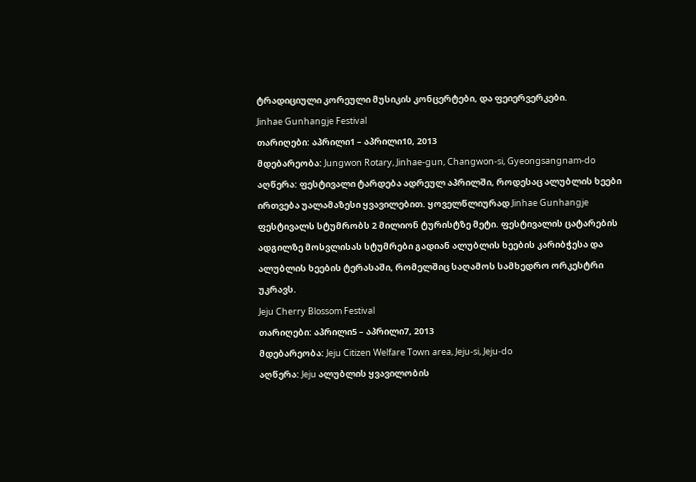ტრადიციული კორეული მუსიკის კონცერტები, და ფეიერვერკები.
Jinhae Gunhangje Festival
თარიღები: აპრილი1 – აპრილი10, 2013
მდებარეობა: Jungwon Rotary, Jinhae-gun, Changwon-si, Gyeongsangnam-do
აღწერა: ფესტივალი ტარდება ადრეულ აპრილში, როდესაც ალუბლის ხეები ირთვება უალამაზესი ყვავილებით. ყოველწლიურად Jinhae Gunhangje ფესტივალს სტუმრობს 2 მილიონ ტურისტზე მეტი. ფესტივალის ცატარების ადგილზე მოსვლისას სტუმრები გადიან ალუბლის ხეების კარიბჭესა და ალუბლის ხეების ტერასაში, რომელშიც საღამოს სამხედრო ორკესტრი უკრავს.
Jeju Cherry Blossom Festival
თარიღები: აპრილი5 – აპრილი7, 2013
მდებარეობა: Jeju Citizen Welfare Town area, Jeju-si, Jeju-do
აღწერა: Jeju ალუბლის ყვავილობის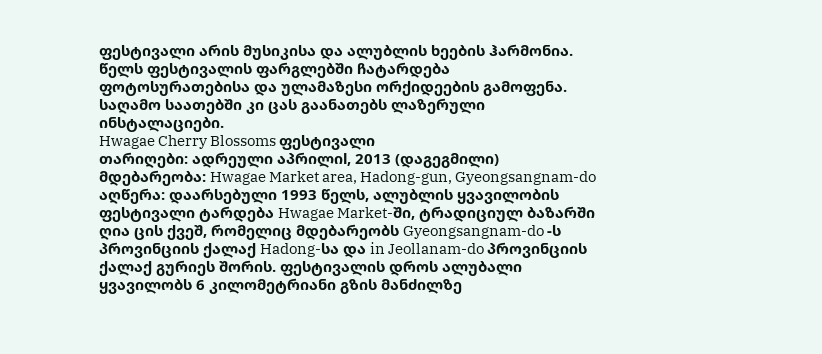ფესტივალი არის მუსიკისა და ალუბლის ხეების ჰარმონია. წელს ფესტივალის ფარგლებში ჩატარდება ფოტოსურათებისა და ულამაზესი ორქიდეების გამოფენა. საღამო საათებში კი ცას გაანათებს ლაზერული ინსტალაციები.
Hwagae Cherry Blossoms ფესტივალი
თარიღები: ადრეული აპრილიl, 2013 (დაგეგმილი)
მდებარეობა: Hwagae Market area, Hadong-gun, Gyeongsangnam-do
აღწერა: დაარსებული 1993 წელს, ალუბლის ყვავილობის ფესტივალი ტარდება Hwagae Market-ში, ტრადიციულ ბაზარში ღია ცის ქვეშ, რომელიც მდებარეობს Gyeongsangnam-do -ს პროვინციის ქალაქ Hadong-სა და in Jeollanam-do პროვინციის ქალაქ გურიეს შორის. ფესტივალის დროს ალუბალი ყვავილობს 6 კილომეტრიანი გზის მანძილზე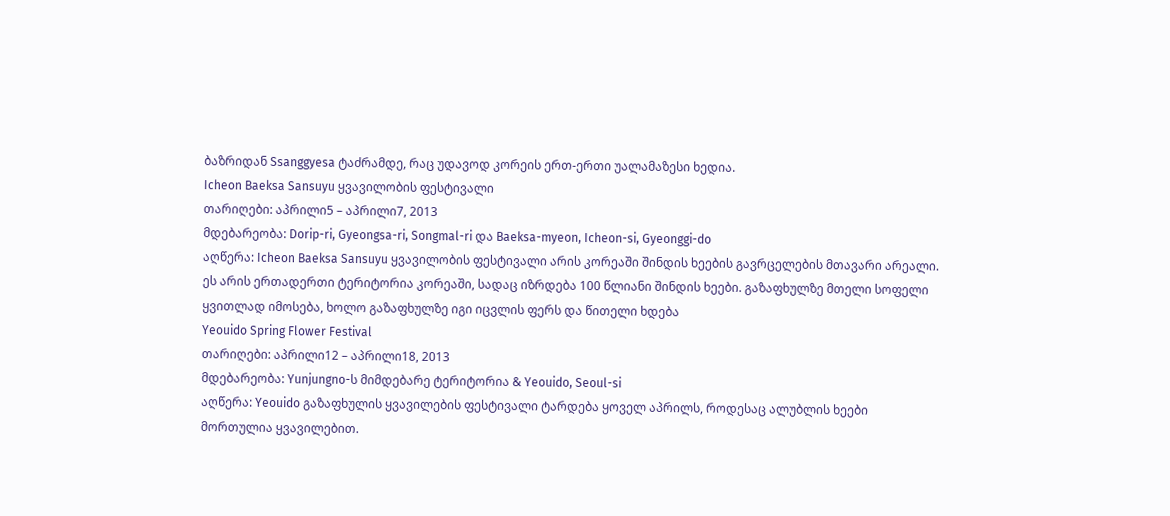ბაზრიდან Ssanggyesa ტაძრამდე, რაც უდავოდ კორეის ერთ-ერთი უალამაზესი ხედია.
Icheon Baeksa Sansuyu ყვავილობის ფესტივალი
თარიღები: აპრილი5 – აპრილი7, 2013
მდებარეობა: Dorip-ri, Gyeongsa-ri, Songmal-ri და Baeksa-myeon, Icheon-si, Gyeonggi-do
აღწერა: Icheon Baeksa Sansuyu ყვავილობის ფესტივალი არის კორეაში შინდის ხეების გავრცელების მთავარი არეალი. ეს არის ერთადერთი ტერიტორია კორეაში, სადაც იზრდება 100 წლიანი შინდის ხეები. გაზაფხულზე მთელი სოფელი ყვითლად იმოსება, ხოლო გაზაფხულზე იგი იცვლის ფერს და წითელი ხდება
Yeouido Spring Flower Festival
თარიღები: აპრილი12 – აპრილი18, 2013
მდებარეობა: Yunjungno-ს მიმდებარე ტერიტორია & Yeouido, Seoul-si
აღწერა: Yeouido გაზაფხულის ყვავილების ფესტივალი ტარდება ყოველ აპრილს, როდესაც ალუბლის ხეები მორთულია ყვავილებით.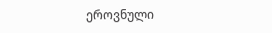ეროვნული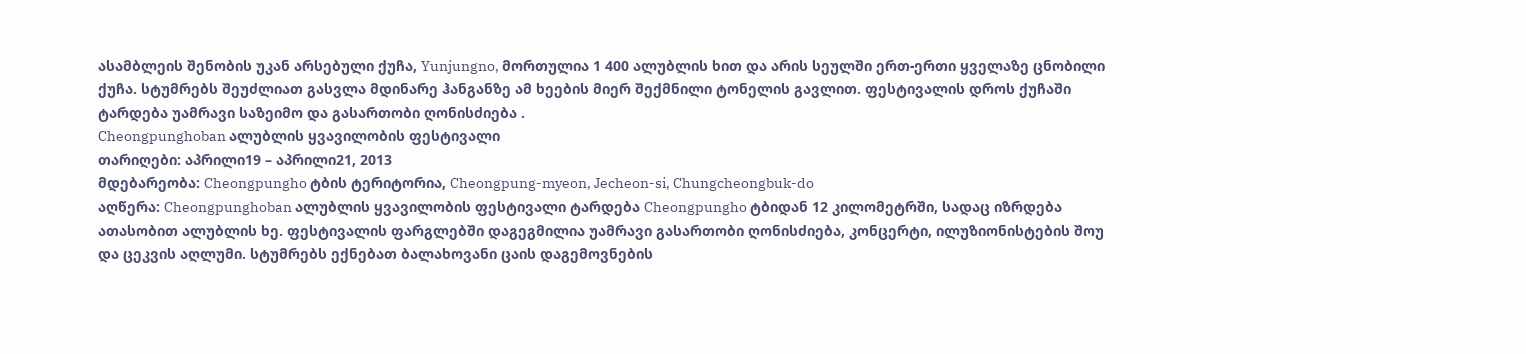ასამბლეის შენობის უკან არსებული ქუჩა, Yunjungno, მორთულია 1 400 ალუბლის ხით და არის სეულში ერთ-ერთი ყველაზე ცნობილი ქუჩა. სტუმრებს შეუძლიათ გასვლა მდინარე ჰანგანზე ამ ხეების მიერ შექმნილი ტონელის გავლით. ფესტივალის დროს ქუჩაში ტარდება უამრავი საზეიმო და გასართობი ღონისძიება .
Cheongpunghoban ალუბლის ყვავილობის ფესტივალი
თარიღები: აპრილი19 – აპრილი21, 2013
მდებარეობა: Cheongpungho ტბის ტერიტორია, Cheongpung-myeon, Jecheon-si, Chungcheongbuk-do
აღწერა: Cheongpunghoban ალუბლის ყვავილობის ფესტივალი ტარდება Cheongpungho ტბიდან 12 კილომეტრში, სადაც იზრდება ათასობით ალუბლის ხე. ფესტივალის ფარგლებში დაგეგმილია უამრავი გასართობი ღონისძიება, კონცერტი, ილუზიონისტების შოუ და ცეკვის აღლუმი. სტუმრებს ექნებათ ბალახოვანი ცაის დაგემოვნების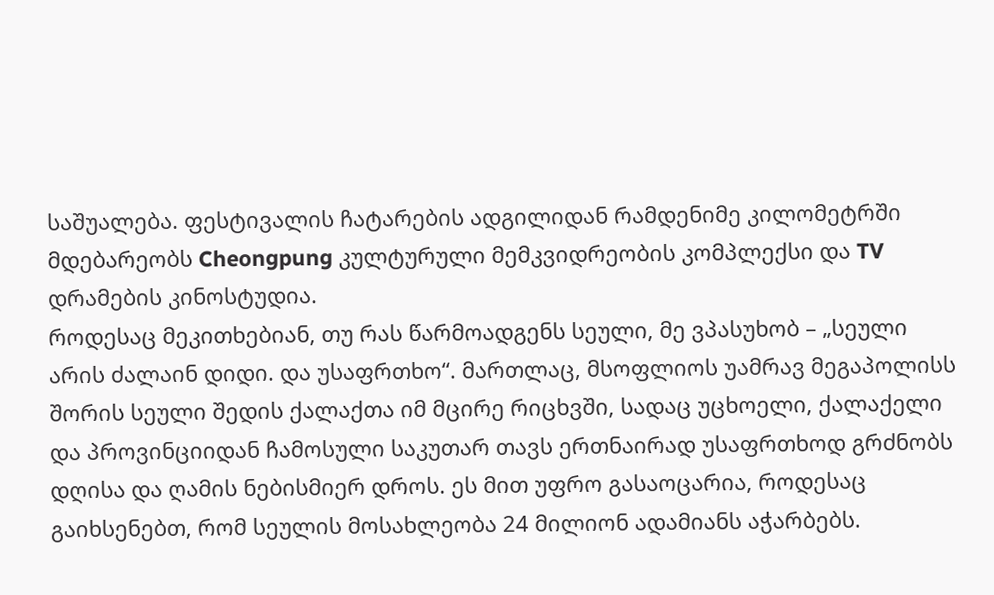საშუალება. ფესტივალის ჩატარების ადგილიდან რამდენიმე კილომეტრში მდებარეობს Cheongpung კულტურული მემკვიდრეობის კომპლექსი და TV დრამების კინოსტუდია.
როდესაც მეკითხებიან, თუ რას წარმოადგენს სეული, მე ვპასუხობ – „სეული არის ძალაინ დიდი. და უსაფრთხო“. მართლაც, მსოფლიოს უამრავ მეგაპოლისს შორის სეული შედის ქალაქთა იმ მცირე რიცხვში, სადაც უცხოელი, ქალაქელი და პროვინციიდან ჩამოსული საკუთარ თავს ერთნაირად უსაფრთხოდ გრძნობს დღისა და ღამის ნებისმიერ დროს. ეს მით უფრო გასაოცარია, როდესაც გაიხსენებთ, რომ სეულის მოსახლეობა 24 მილიონ ადამიანს აჭარბებს.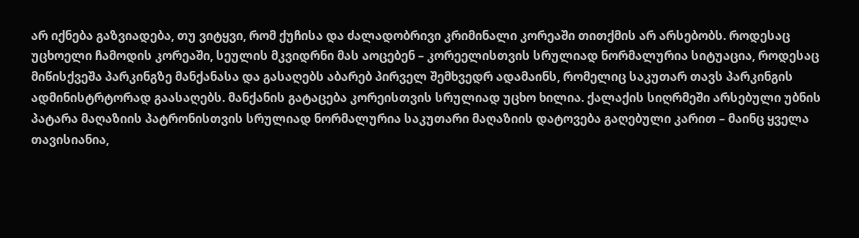არ იქნება გაზვიადება, თუ ვიტყვი, რომ ქუჩისა და ძალადობრივი კრიმინალი კორეაში თითქმის არ არსებობს. როდესაც უცხოელი ჩამოდის კორეაში, სეულის მკვიდრნი მას აოცებენ – კორეელისთვის სრულიად ნორმალურია სიტუაცია, როდესაც მიწისქვეშა პარკინგზე მანქანასა და გასაღებს აბარებ პირველ შემხვედრ ადამაინს, რომელიც საკუთარ თავს პარკინგის ადმინისტრტორად გაასაღებს. მანქანის გატაცება კორეისთვის სრულიად უცხო ხილია. ქალაქის სიღრმეში არსებული უბნის პატარა მაღაზიის პატრონისთვის სრულიად ნორმალურია საკუთარი მაღაზიის დატოვება გაღებული კარით – მაინც ყველა თავისიანია,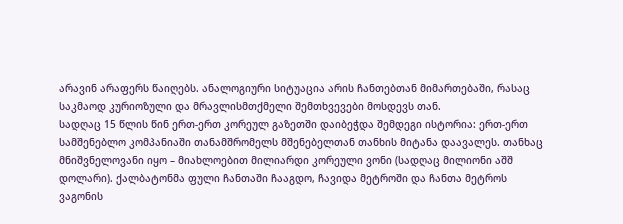არავინ არაფერს წაიღებს. ანალოგიური სიტუაცია არის ჩანთებთან მიმართებაში, რასაც საკმაოდ კურიოზული და მრავლისმთქმელი შემთხვევები მოსდევს თან.
სადღაც 15 წლის წინ ერთ-ერთ კორეულ გაზეთში დაიბეჭდა შემდეგი ისტორია: ერთ-ერთ სამშენებლო კომპანიაში თანამშრომელს მშენებელთან თანხის მიტანა დაავალეს. თანხაც მნიშვნელოვანი იყო – მიახლოებით მილიარდი კორეული ვონი (სადღაც მილიონი აშშ დოლარი). ქალბატონმა ფული ჩანთაში ჩააგდო, ჩავიდა მეტროში და ჩანთა მეტროს ვაგონის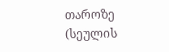თაროზე (სეულის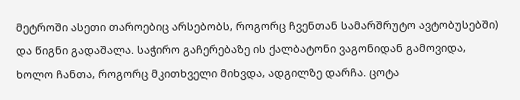მეტროში ასეთი თაროებიც არსებობს, როგორც ჩვენთან სამარშრუტო ავტობუსებში) და წიგნი გადაშალა. საჭირო გაჩერებაზე ის ქალბატონი ვაგონიდან გამოვიდა, ხოლო ჩანთა, როგორც მკითხველი მიხვდა, ადგილზე დარჩა. ცოტა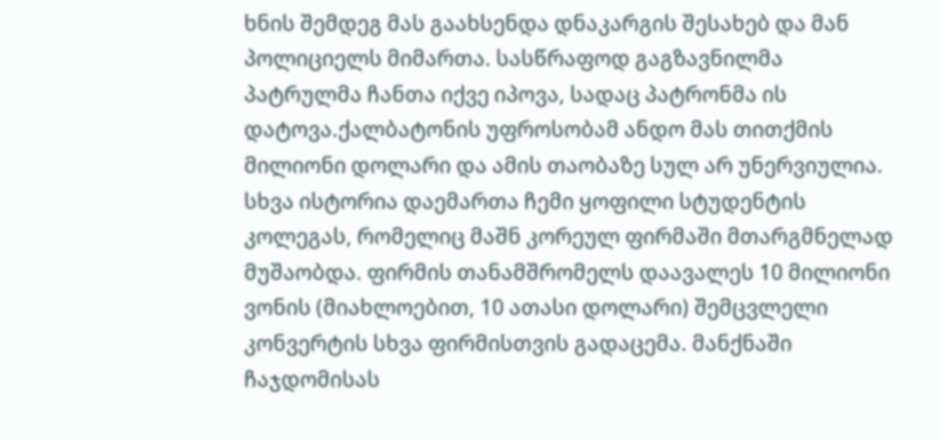ხნის შემდეგ მას გაახსენდა დნაკარგის შესახებ და მან პოლიციელს მიმართა. სასწრაფოდ გაგზავნილმა პატრულმა ჩანთა იქვე იპოვა, სადაც პატრონმა ის დატოვა.ქალბატონის უფროსობამ ანდო მას თითქმის მილიონი დოლარი და ამის თაობაზე სულ არ უნერვიულია.
სხვა ისტორია დაემართა ჩემი ყოფილი სტუდენტის კოლეგას, რომელიც მაშნ კორეულ ფირმაში მთარგმნელად მუშაობდა. ფირმის თანამშრომელს დაავალეს 10 მილიონი ვონის (მიახლოებით, 10 ათასი დოლარი) შემცვლელი კონვერტის სხვა ფირმისთვის გადაცემა. მანქნაში ჩაჯდომისას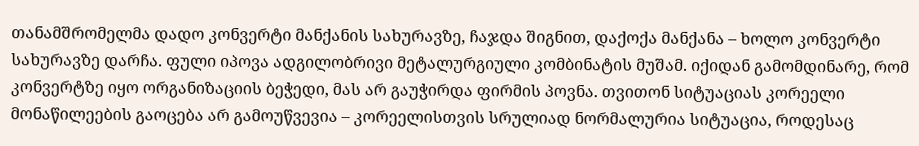თანამშრომელმა დადო კონვერტი მანქანის სახურავზე, ჩაჯდა შიგნით, დაქოქა მანქანა – ხოლო კონვერტი სახურავზე დარჩა. ფული იპოვა ადგილობრივი მეტალურგიული კომბინატის მუშამ. იქიდან გამომდინარე, რომ კონვერტზე იყო ორგანიზაციის ბეჭედი, მას არ გაუჭირდა ფირმის პოვნა. თვითონ სიტუაციას კორეელი მონაწილეების გაოცება არ გამოუწვევია – კორეელისთვის სრულიად ნორმალურია სიტუაცია, როდესაც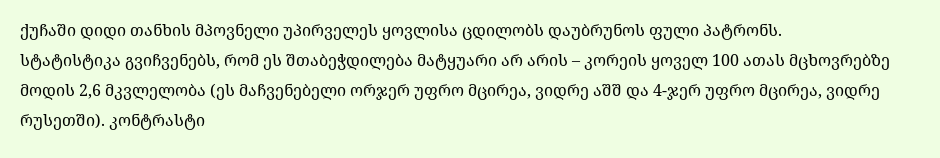ქუჩაში დიდი თანხის მპოვნელი უპირველეს ყოვლისა ცდილობს დაუბრუნოს ფული პატრონს.
სტატისტიკა გვიჩვენებს, რომ ეს შთაბეჭდილება მატყუარი არ არის – კორეის ყოველ 100 ათას მცხოვრებზე მოდის 2,6 მკვლელობა (ეს მაჩვენებელი ორჯერ უფრო მცირეა, ვიდრე აშშ და 4-ჯერ უფრო მცირეა, ვიდრე რუსეთში). კონტრასტი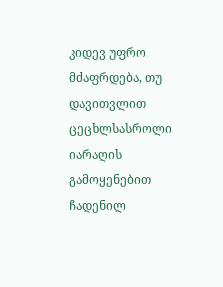კიდევ უფრო მძაფრდება, თუ დავითვლით ცეცხლსასროლი იარაღის გამოყენებით ჩადენილ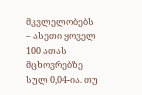მკვლელობებს – ასეთი ყოველ 100 ათას მცხოვრებზე სულ 0,04-ია. თუ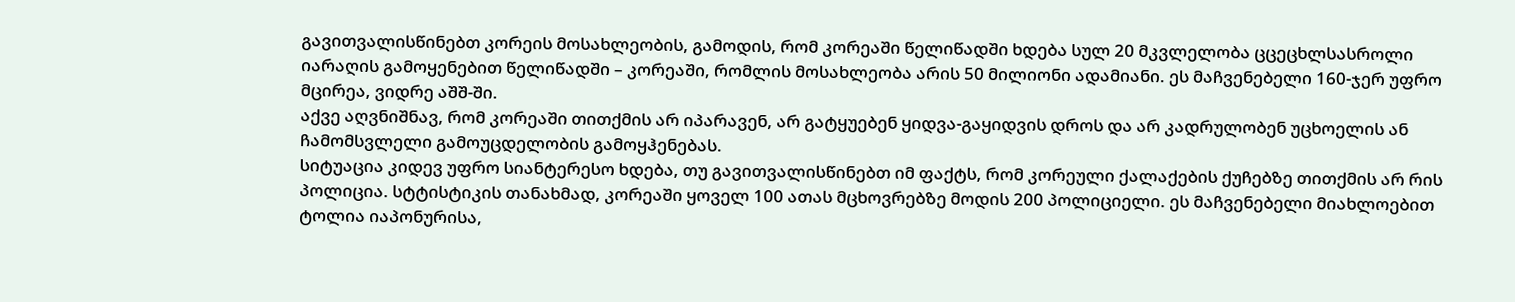გავითვალისწინებთ კორეის მოსახლეობის, გამოდის, რომ კორეაში წელიწადში ხდება სულ 20 მკვლელობა ცცეცხლსასროლი იარაღის გამოყენებით წელიწადში – კორეაში, რომლის მოსახლეობა არის 50 მილიონი ადამიანი. ეს მაჩვენებელი 160-ჯერ უფრო მცირეა, ვიდრე აშშ-ში.
აქვე აღვნიშნავ, რომ კორეაში თითქმის არ იპარავენ, არ გატყუებენ ყიდვა-გაყიდვის დროს და არ კადრულობენ უცხოელის ან ჩამომსვლელი გამოუცდელობის გამოყჰენებას.
სიტუაცია კიდევ უფრო სიანტერესო ხდება, თუ გავითვალისწინებთ იმ ფაქტს, რომ კორეული ქალაქების ქუჩებზე თითქმის არ რის პოლიცია. სტტისტიკის თანახმად, კორეაში ყოველ 100 ათას მცხოვრებზე მოდის 200 პოლიციელი. ეს მაჩვენებელი მიახლოებით ტოლია იაპონურისა,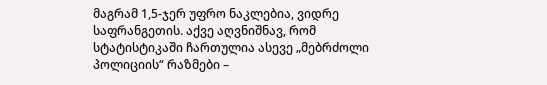მაგრამ 1,5-ჯერ უფრო ნაკლებია, ვიდრე საფრანგეთის. აქვე აღვნიშნავ, რომ სტატისტიკაში ჩართულია ასევე „მებრძოლი პოლიციის“ რაზმები –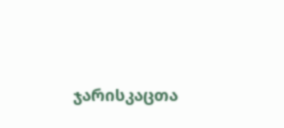ჯარისკაცთა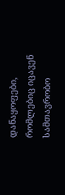დანაყოფები, რომლებიც იცავენ სამთავრობო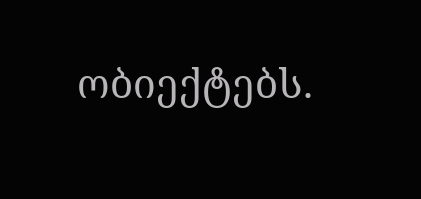ობიექტებს.